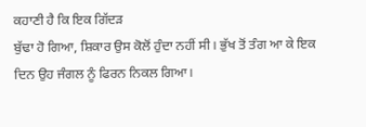ਕਹਾਣੀ ਹੈ ਕਿ ਇਕ ਗਿੱਦੜ
ਬੁੱਢਾ ਹੋ ਗਿਆ, ਸ਼ਿਕਾਰ ਉਸ ਕੋਲੋਂ ਹੁੰਦਾ ਨਹੀਂ ਸੀ। ਭੁੱਖ ਤੋਂ ਤੰਗ ਆ ਕੇ ਇਕ
ਦਿਨ ਉਹ ਜੰਗਲ ਨੂੰ ਫਿਰਨ ਨਿਕਲ ਗਿਆ।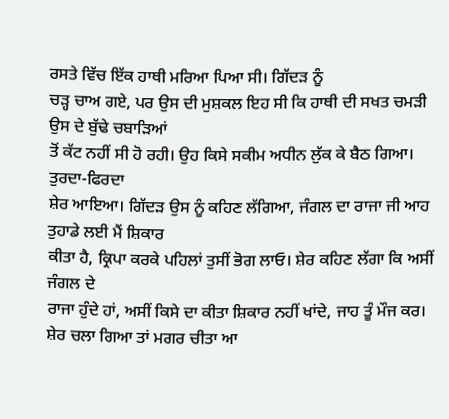ਰਸਤੇ ਵਿੱਚ ਇੱਕ ਹਾਥੀ ਮਰਿਆ ਪਿਆ ਸੀ। ਗਿੱਦੜ ਨੂੰ
ਚੜ੍ਹ ਚਾਅ ਗਏ, ਪਰ ਉਸ ਦੀ ਮੁਸ਼ਕਲ ਇਹ ਸੀ ਕਿ ਹਾਥੀ ਦੀ ਸਖਤ ਚਮੜੀ ਉਸ ਦੇ ਬੁੱਢੇ ਚਬਾੜਿਆਂ
ਤੋਂ ਕੱਟ ਨਹੀਂ ਸੀ ਹੋ ਰਹੀ। ਉਹ ਕਿਸੇ ਸਕੀਮ ਅਧੀਨ ਲੁੱਕ ਕੇ ਬੈਠ ਗਿਆ। ਤੁਰਦਾ-ਫਿਰਦਾ
ਸ਼ੇਰ ਆਇਆ। ਗਿੱਦੜ ਉਸ ਨੂੰ ਕਹਿਣ ਲੱਗਿਆ, ਜੰਗਲ ਦਾ ਰਾਜਾ ਜੀ ਆਹ ਤੁਹਾਡੇ ਲਈ ਮੈਂ ਸ਼ਿਕਾਰ
ਕੀਤਾ ਹੈ, ਕ੍ਰਿਪਾ ਕਰਕੇ ਪਹਿਲਾਂ ਤੁਸੀਂ ਭੋਗ ਲਾਓ। ਸ਼ੇਰ ਕਹਿਣ ਲੱਗਾ ਕਿ ਅਸੀਂ ਜੰਗਲ ਦੇ
ਰਾਜਾ ਹੁੰਦੇ ਹਾਂ, ਅਸੀਂ ਕਿਸੇ ਦਾ ਕੀਤਾ ਸ਼ਿਕਾਰ ਨਹੀਂ ਖਾਂਦੇ, ਜਾਹ ਤੂੰ ਮੌਜ ਕਰ।
ਸ਼ੇਰ ਚਲਾ ਗਿਆ ਤਾਂ ਮਗਰ ਚੀਤਾ ਆ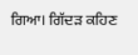ਗਿਆ। ਗਿੱਦੜ ਕਹਿਣ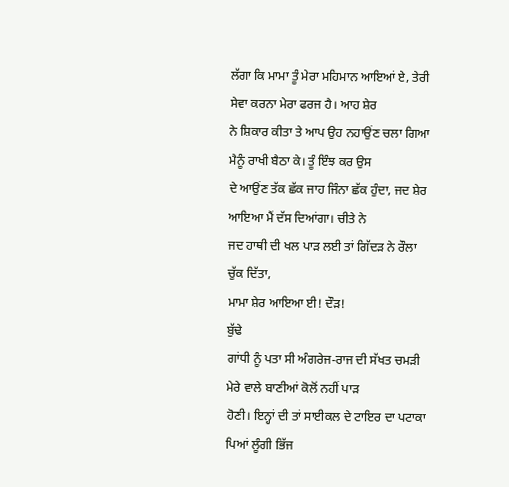ਲੱਗਾ ਕਿ ਮਾਮਾ ਤੂੰ ਮੇਰਾ ਮਹਿਮਾਨ ਆਇਆਂ ਏ, ਤੇਰੀ ਸੇਵਾ ਕਰਨਾ ਮੇਰਾ ਫਰਜ ਹੈ। ਆਹ ਸ਼ੇਰ
ਨੇ ਸ਼ਿਕਾਰ ਕੀਤਾ ਤੇ ਆਪ ਉਹ ਨਹਾਉਂਣ ਚਲਾ ਗਿਆ ਮੈਨੂੰ ਰਾਖੀ ਬੈਠਾ ਕੇ। ਤੂੰ ਇੰਝ ਕਰ ਉਸ
ਦੇ ਆਉਂਣ ਤੱਕ ਛੱਕ ਜਾਹ ਜਿੰਨਾ ਛੱਕ ਹੁੰਦਾ, ਜਦ ਸ਼ੇਰ ਆਇਆ ਮੈਂ ਦੱਸ ਦਿਆਂਗਾ। ਚੀਤੇ ਨੇ
ਜਦ ਹਾਥੀ ਦੀ ਖਲ ਪਾੜ ਲਈ ਤਾਂ ਗਿੱਦੜ ਨੇ ਰੌਲਾ ਚੁੱਕ ਦਿੱਤਾ,
ਮਾਮਾ ਸ਼ੇਰ ਆਇਆ ਈ! ਦੌੜ!
ਬੁੱਢੇ
ਗਾਂਧੀ ਨੂੰ ਪਤਾ ਸੀ ਅੰਗਰੇਜ-ਰਾਜ ਦੀ ਸੱਖਤ ਚਮੜੀ ਮੇਰੇ ਵਾਲੇ ਬਾਣੀਆਂ ਕੋਲੋਂ ਨਹੀਂ ਪਾੜ
ਹੋਣੀ। ਇਨ੍ਹਾਂ ਦੀ ਤਾਂ ਸਾਈਕਲ ਦੇ ਟਾਇਰ ਦਾ ਪਟਾਕਾ ਪਿਆਂ ਲੂੰਗੀ ਭਿੱਜ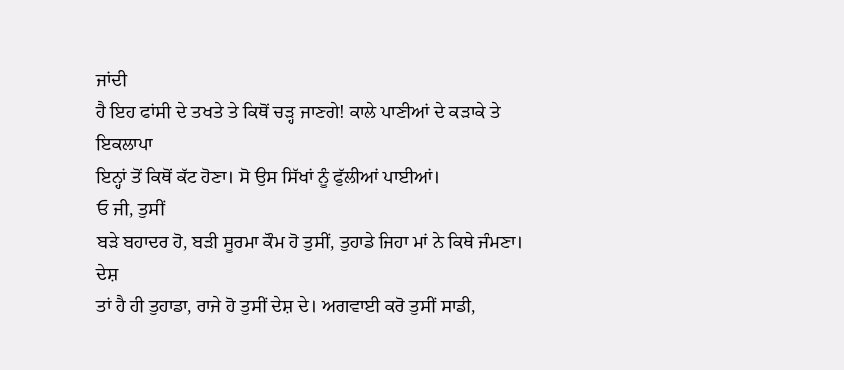ਜਾਂਦੀ
ਹੈ ਇਹ ਫਾਂਸੀ ਦੇ ਤਖਤੇ ਤੇ ਕਿਥੋਂ ਚੜ੍ਹ ਜਾਣਗੇ! ਕਾਲੇ ਪਾਣੀਆਂ ਦੇ ਕੜਾਕੇ ਤੇ ਇਕਲਾਪਾ
ਇਨ੍ਹਾਂ ਤੋਂ ਕਿਥੋਂ ਕੱਟ ਹੋਣਾ। ਸੋ ਉਸ ਸਿੱਖਾਂ ਨੂੰ ਫੁੱਲੀਆਂ ਪਾਈਆਂ।
ਓ ਜੀ, ਤੁਸੀਂ
ਬੜੇ ਬਹਾਦਰ ਹੋ, ਬੜੀ ਸੂਰਮਾ ਕੌਮ ਹੋ ਤੁਸੀਂ, ਤੁਹਾਡੇ ਜਿਹਾ ਮਾਂ ਨੇ ਕਿਥੇ ਜੰਮਣਾ। ਦੇਸ਼
ਤਾਂ ਹੈ ਹੀ ਤੁਹਾਡਾ, ਰਾਜੇ ਹੋ ਤੁਸੀਂ ਦੇਸ਼ ਦੇ। ਅਗਵਾਈ ਕਰੋ ਤੁਸੀਂ ਸਾਡੀ,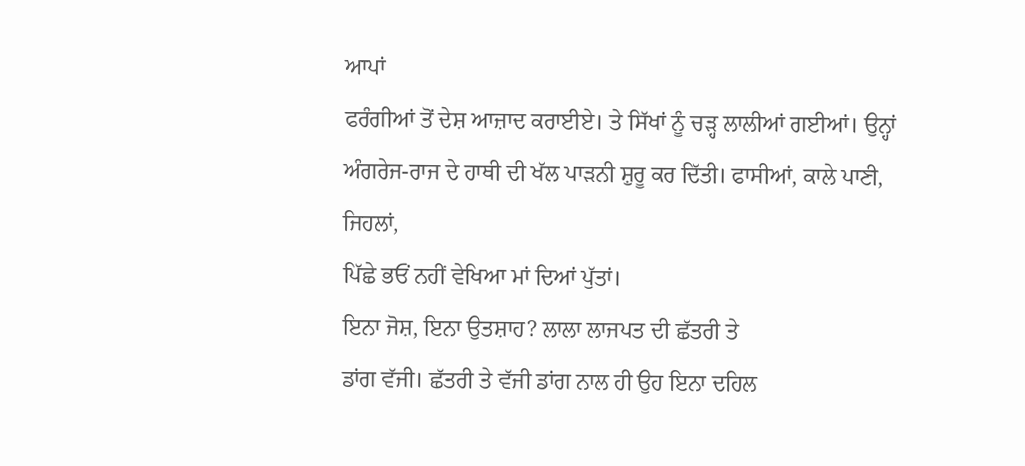ਆਪਾਂ
ਫਰੰਗੀਆਂ ਤੋਂ ਦੇਸ਼ ਆਜ਼ਾਦ ਕਰਾਈਏ। ਤੇ ਸਿੱਖਾਂ ਨੂੰ ਚੜ੍ਹ ਲਾਲੀਆਂ ਗਈਆਂ। ਉਨ੍ਹਾਂ
ਅੰਗਰੇਜ-ਰਾਜ ਦੇ ਹਾਥੀ ਦੀ ਖੱਲ ਪਾੜਨੀ ਸ਼ੁਰੂ ਕਰ ਦਿੱਤੀ। ਫਾਸੀਆਂ, ਕਾਲੇ ਪਾਣੀ, ਜਿਹਲਾਂ,
ਪਿੱਛੇ ਭਓਂ ਨਹੀਂ ਵੇਖਿਆ ਮਾਂ ਦਿਆਂ ਪੁੱਤਾਂ।
ਇਨਾ ਜੋਸ਼, ਇਨਾ ਉਤਸ਼ਾਹ? ਲਾਲਾ ਲਾਜਪਤ ਦੀ ਛੱਤਰੀ ਤੇ
ਡਾਂਗ ਵੱਜੀ। ਛੱਤਰੀ ਤੇ ਵੱਜੀ ਡਾਂਗ ਨਾਲ ਹੀ ਉਹ ਇਨਾ ਦਹਿਲ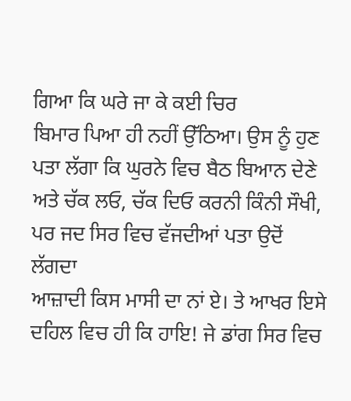ਗਿਆ ਕਿ ਘਰੇ ਜਾ ਕੇ ਕਈ ਚਿਰ
ਬਿਮਾਰ ਪਿਆ ਹੀ ਨਹੀਂ ਉੱਠਿਆ। ਉਸ ਨੂੰ ਹੁਣ ਪਤਾ ਲੱਗਾ ਕਿ ਘੁਰਨੇ ਵਿਚ ਬੈਠ ਬਿਆਨ ਦੇਣੇ
ਅਤੇ ਚੱਕ ਲਓ, ਚੱਕ ਦਿਓ ਕਰਨੀ ਕਿੰਨੀ ਸੌਖੀ, ਪਰ ਜਦ ਸਿਰ ਵਿਚ ਵੱਜਦੀਆਂ ਪਤਾ ਉਦੋਂ ਲੱਗਦਾ
ਆਜ਼ਾਦੀ ਕਿਸ ਮਾਸੀ ਦਾ ਨਾਂ ਏ। ਤੇ ਆਖਰ ਇਸੇ ਦਹਿਲ ਵਿਚ ਹੀ ਕਿ ਹਾਇ! ਜੇ ਡਾਂਗ ਸਿਰ ਵਿਚ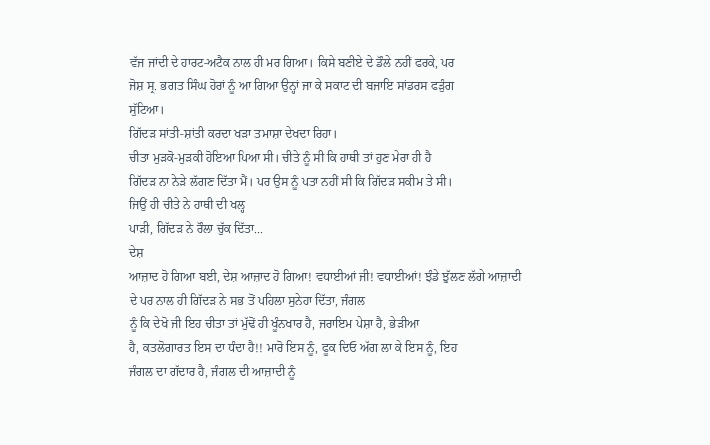ਵੱਜ ਜਾਂਦੀ ਦੇ ਹਾਰਟ-ਅਟੈਕ ਨਾਲ ਹੀ ਮਰ ਗਿਆ। ਕਿਸੇ ਬਣੀਏ ਦੇ ਡੌਲੇ ਨਹੀਂ ਫਰਕੇ, ਪਰ
ਜੋਸ਼ ਸ੍ਰ. ਭਗਤ ਸਿੰਘ ਹੋਰਾਂ ਨੂੰ ਆ ਗਿਆ ਉਨ੍ਹਾਂ ਜਾ ਕੇ ਸਕਾਟ ਦੀ ਬਜਾਇ ਸਾਂਡਰਸ ਫੜੁੰਗ
ਸੁੱਟਿਆ।
ਗਿੱਦੜ ਸਾਂਤੀ-ਸ਼ਾਂਤੀ ਕਰਦਾ ਖੜਾ ਤਮਾਸ਼ਾ ਦੇਖਦਾ ਰਿਹਾ।
ਚੀਤਾ ਮੁੜਕੋ-ਮੁੜਕੀ ਹੋਇਆ ਪਿਆ ਸੀ। ਚੀਤੇ ਨੂੰ ਸੀ ਕਿ ਹਾਥੀ ਤਾਂ ਹੁਣ ਮੇਰਾ ਹੀ ਹੈ
ਗਿੱਦੜ ਨਾ ਨੇੜੇ ਲੱਗਣ ਦਿੱਤਾ ਮੈਂ। ਪਰ ਉਸ ਨੂੰ ਪਤਾ ਨਹੀਂ ਸੀ ਕਿ ਗਿੱਦੜ ਸਕੀਮ ਤੇ ਸੀ।
ਜਿਉਂ ਹੀ ਚੀਤੇ ਨੇ ਹਾਥੀ ਦੀ ਖਲ੍ਹ
ਪਾੜੀ, ਗਿੱਦੜ ਨੇ ਰੌਲਾ ਚੁੱਕ ਦਿੱਤਾ...
ਦੇਸ਼
ਆਜ਼ਾਦ ਹੋ ਗਿਆ ਬਈ, ਦੇਸ਼ ਆਜ਼ਾਦ ਹੋ ਗਿਆ! ਵਧਾਈਆਂ ਜੀ! ਵਧਾਈਆਂ! ਝੰਡੇ ਝੁੱਲਣ ਲੱਗੇ ਆਜ਼ਾਦੀ
ਦੇ ਪਰ ਨਾਲ ਹੀ ਗਿੱਦੜ ਨੇ ਸਭ ਤੋਂ ਪਹਿਲਾ ਸੁਨੇਹਾ ਦਿੱਤਾ, ਜੰਗਲ
ਨੂੰ ਕਿ ਦੇਖੋ ਜੀ ਇਹ ਚੀਤਾ ਤਾਂ ਮੁੱਢੋਂ ਹੀ ਖੂੰਨਖਾਰ ਹੈ, ਜਰਾਇਮ ਪੇਸ਼ਾ ਹੈ, ਭੇੜੀਆ
ਹੈ, ਕਤਲੋਗਾਰਤ ਇਸ ਦਾ ਧੰਦਾ ਹੈ!! ਮਾਰੋ ਇਸ ਨੂੰ, ਫੂਕ ਦਿਓ ਅੱਗ ਲਾ ਕੇ ਇਸ ਨੂੰ, ਇਹ
ਜੰਗਲ ਦਾ ਗੱਦਾਰ ਹੈ, ਜੰਗਲ ਦੀ ਆਜ਼ਾਦੀ ਨੂੰ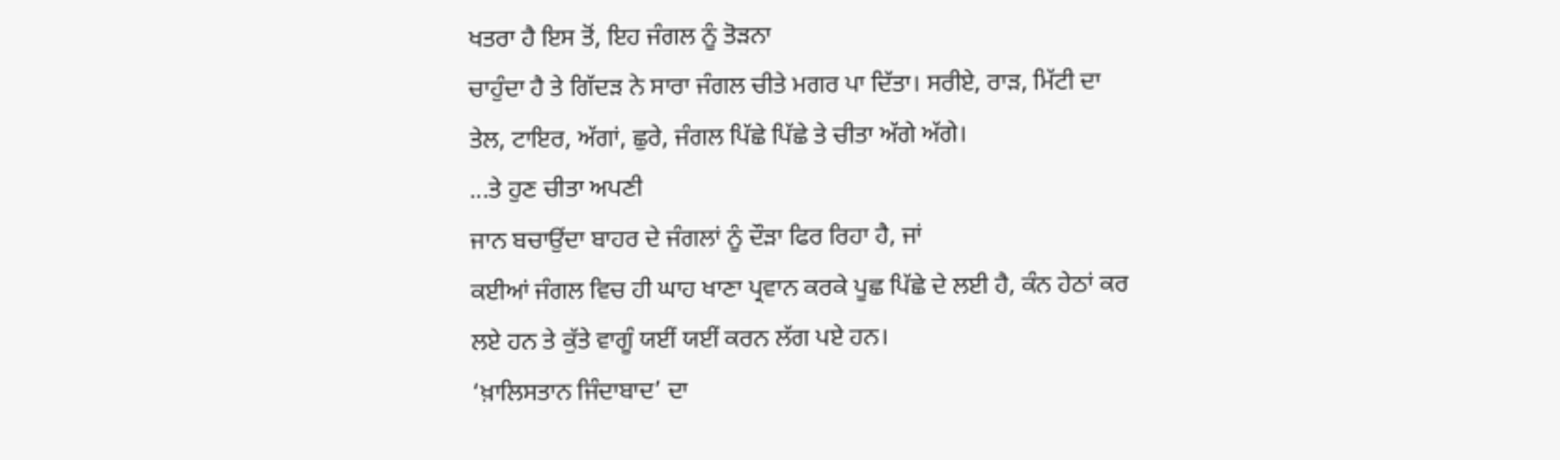ਖਤਰਾ ਹੈ ਇਸ ਤੋਂ, ਇਹ ਜੰਗਲ ਨੂੰ ਤੋੜਨਾ
ਚਾਹੁੰਦਾ ਹੈ ਤੇ ਗਿੱਦੜ ਨੇ ਸਾਰਾ ਜੰਗਲ ਚੀਤੇ ਮਗਰ ਪਾ ਦਿੱਤਾ। ਸਰੀਏ, ਰਾੜ, ਮਿੱਟੀ ਦਾ
ਤੇਲ, ਟਾਇਰ, ਅੱਗਾਂ, ਛੁਰੇ, ਜੰਗਲ ਪਿੱਛੇ ਪਿੱਛੇ ਤੇ ਚੀਤਾ ਅੱਗੇ ਅੱਗੇ।
...ਤੇ ਹੁਣ ਚੀਤਾ ਅਪਣੀ
ਜਾਨ ਬਚਾਉਂਦਾ ਬਾਹਰ ਦੇ ਜੰਗਲਾਂ ਨੂੰ ਦੌੜਾ ਫਿਰ ਰਿਹਾ ਹੈ, ਜਾਂ
ਕਈਆਂ ਜੰਗਲ ਵਿਚ ਹੀ ਘਾਹ ਖਾਣਾ ਪ੍ਰਵਾਨ ਕਰਕੇ ਪੂਛ ਪਿੱਛੇ ਦੇ ਲਈ ਹੈ, ਕੰਨ ਹੇਠਾਂ ਕਰ
ਲਏ ਹਨ ਤੇ ਕੁੱਤੇ ਵਾਗੂੰ ਯਈਂ ਯਈਂ ਕਰਨ ਲੱਗ ਪਏ ਹਨ।
‘ਖ਼ਾਲਿਸਤਾਨ ਜਿੰਦਾਬਾਦ’ ਦਾ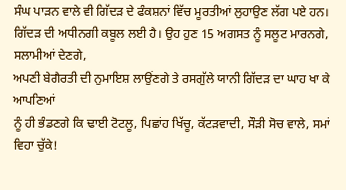ਸੰਘ ਪਾੜਨ ਵਾਲੇ ਵੀ ਗਿੱਦੜ ਦੇ ਫੰਕਸ਼ਨਾਂ ਵਿੱਚ ਮੂਰਤੀਆਂ ਲੁਹਾਉਣ ਲੱਗ ਪਏ ਹਨ।
ਗਿੱਦੜ ਦੀ ਅਧੀਨਗੀ ਕਬੂਲ ਲਈ ਹੈ। ਉਹ ਹੁਣ 15 ਅਗਸਤ ਨੂੰ ਸਲੂਟ ਮਾਰਨਗੇ, ਸਲਾਮੀਆਂ ਦੇਣਗੇ,
ਅਪਣੀ ਬੇਗੈਰਤੀ ਦੀ ਨੁਮਾਇਸ਼ ਲਾਉਂਣਗੇ ਤੇ ਰਸਗੁੱਲੇ ਯਾਨੀ ਗਿੱਦੜ ਦਾ ਘਾਹ ਖਾ ਕੇ ਆਪਣਿਆਂ
ਨੂੰ ਹੀ ਭੰਡਣਗੇ ਕਿ ਢਾਈ ਟੋਟਲੂ, ਪਿਛਾਂਹ ਖਿੱਚੂ, ਕੱਟੜਵਾਦੀ, ਸੌੜੀ ਸੋਚ ਵਾਲੇ, ਸਮਾਂ
ਵਿਹਾ ਚੁੱਕੇ!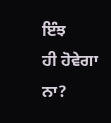ਇੰਝ
ਹੀ ਹੋਵੇਗਾ ਨਾ?